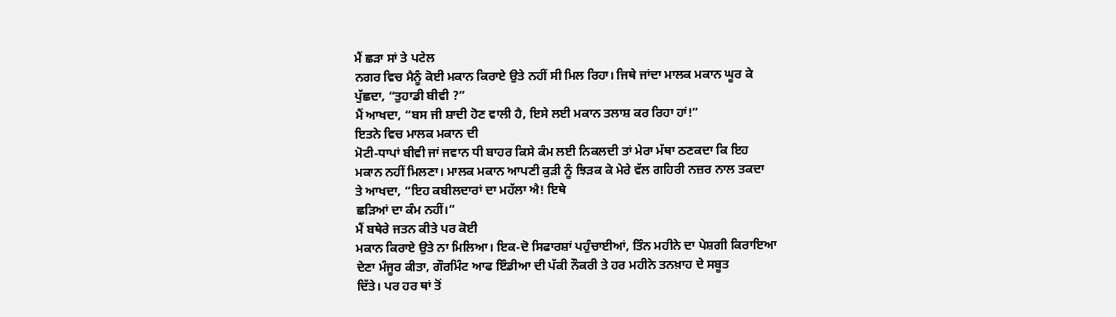ਮੈਂ ਛਡ਼ਾ ਸਾਂ ਤੇ ਪਟੇਲ
ਨਗਰ ਵਿਚ ਮੈਨੂੰ ਕੋਈ ਮਕਾਨ ਕਿਰਾਏ ਉਤੇ ਨਹੀਂ ਸੀ ਮਿਲ ਰਿਹਾ। ਜਿਥੇ ਜਾਂਦਾ ਮਾਲਕ ਮਕਾਨ ਘੂਰ ਕੇ
ਪੁੱਛਦਾ, “ਤੁਹਾਡੀ ਬੀਵੀ ?”
ਮੈਂ ਆਖਦਾ, “ਬਸ ਜੀ ਸ਼ਾਦੀ ਹੋਣ ਵਾਲੀ ਹੈ, ਇਸੇ ਲਈ ਮਕਾਨ ਤਲਾਸ਼ ਕਰ ਰਿਹਾ ਹਾਂ!”
ਇਤਨੇ ਵਿਚ ਮਾਲਕ ਮਕਾਨ ਦੀ
ਮੋਟੀ-ਧਾਪਾਂ ਬੀਵੀ ਜਾਂ ਜਵਾਨ ਧੀ ਬਾਹਰ ਕਿਸੇ ਕੰਮ ਲਈ ਨਿਕਲਦੀ ਤਾਂ ਮੇਰਾ ਮੱਥਾ ਠਣਕਦਾ ਕਿ ਇਹ
ਮਕਾਨ ਨਹੀਂ ਮਿਲਣਾ। ਮਾਲਕ ਮਕਾਨ ਆਪਣੀ ਕੁਡ਼ੀ ਨੂੰ ਝਿਡ਼ਕ ਕੇ ਮੇਰੇ ਵੱਲ ਗਹਿਰੀ ਨਜ਼ਰ ਨਾਲ ਤਕਦਾ
ਤੇ ਆਖਦਾ, “ਇਹ ਕਬੀਲਦਾਰਾਂ ਦਾ ਮਹੱਲਾ ਐ! ਇਥੇ
ਛਡ਼ਿਆਂ ਦਾ ਕੰਮ ਨਹੀਂ।”
ਮੈਂ ਬਥੇਰੇ ਜਤਨ ਕੀਤੇ ਪਰ ਕੋਈ
ਮਕਾਨ ਕਿਰਾਏ ਉਤੇ ਨਾ ਮਿਲਿਆ। ਇਕ-ਦੋ ਸਿਫਾਰਸ਼ਾਂ ਪਹੁੰਚਾਈਆਂ, ਤਿੰਨ ਮਹੀਨੇ ਦਾ ਪੇਸ਼ਗੀ ਕਿਰਾਇਆ
ਦੇਣਾ ਮੰਜੂਰ ਕੀਤਾ, ਗੌਰਮਿੰਟ ਆਫ ਇੰਡੀਆ ਦੀ ਪੱਕੀ ਨੌਕਰੀ ਤੇ ਹਰ ਮਹੀਨੇ ਤਨਖ਼ਾਹ ਦੇ ਸਬੂਤ
ਦਿੱਤੇ। ਪਰ ਹਰ ਥਾਂ ਤੋਂ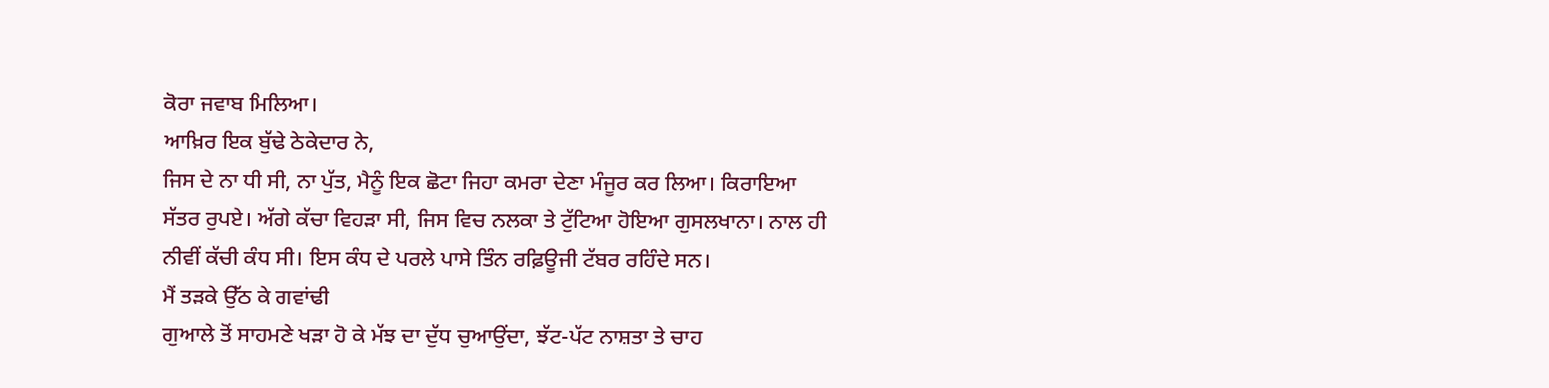ਕੋਰਾ ਜਵਾਬ ਮਿਲਿਆ।
ਆਖ਼ਿਰ ਇਕ ਬੁੱਢੇ ਠੇਕੇਦਾਰ ਨੇ,
ਜਿਸ ਦੇ ਨਾ ਧੀ ਸੀ, ਨਾ ਪੁੱਤ, ਮੈਨੂੰ ਇਕ ਛੋਟਾ ਜਿਹਾ ਕਮਰਾ ਦੇਣਾ ਮੰਜੂਰ ਕਰ ਲਿਆ। ਕਿਰਾਇਆ
ਸੱਤਰ ਰੁਪਏ। ਅੱਗੇ ਕੱਚਾ ਵਿਹਡ਼ਾ ਸੀ, ਜਿਸ ਵਿਚ ਨਲਕਾ ਤੇ ਟੁੱਟਿਆ ਹੋਇਆ ਗੁਸਲਖਾਨਾ। ਨਾਲ ਹੀ
ਨੀਵੀਂ ਕੱਚੀ ਕੰਧ ਸੀ। ਇਸ ਕੰਧ ਦੇ ਪਰਲੇ ਪਾਸੇ ਤਿੰਨ ਰਫ਼ਿਊਜੀ ਟੱਬਰ ਰਹਿੰਦੇ ਸਨ।
ਮੈਂ ਤਡ਼ਕੇ ਉੱਠ ਕੇ ਗਵਾਂਢੀ
ਗੁਆਲੇ ਤੋਂ ਸਾਹਮਣੇ ਖਡ਼ਾ ਹੋ ਕੇ ਮੱਝ ਦਾ ਦੁੱਧ ਚੁਆਉਂਦਾ, ਝੱਟ-ਪੱਟ ਨਾਸ਼ਤਾ ਤੇ ਚਾਹ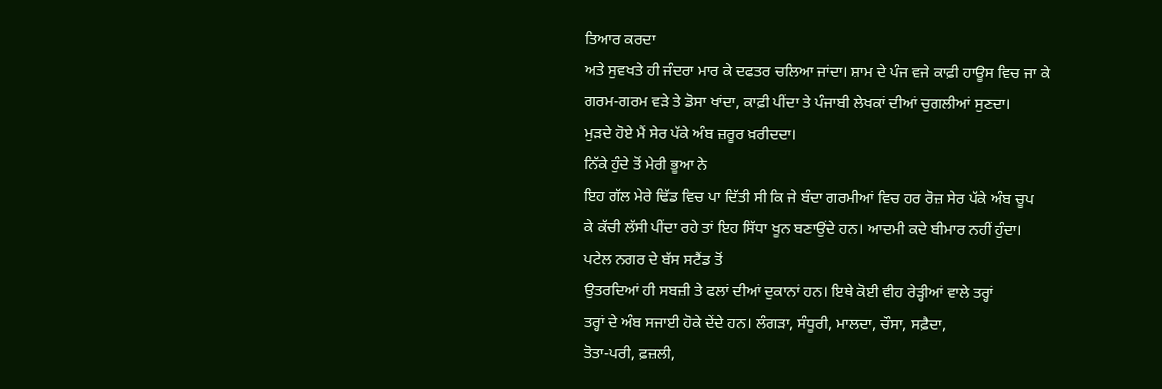ਤਿਆਰ ਕਰਦਾ
ਅਤੇ ਸੁਵਖਤੇ ਹੀ ਜੰਦਰਾ ਮਾਰ ਕੇ ਦਫਤਰ ਚਲਿਆ ਜਾਂਦਾ। ਸ਼ਾਮ ਦੇ ਪੰਜ ਵਜੇ ਕਾਫ਼ੀ ਹਾਊਸ ਵਿਚ ਜਾ ਕੇ
ਗਰਮ-ਗਰਮ ਵਡ਼ੇ ਤੇ ਡੋਸਾ ਖਾਂਦਾ, ਕਾਫ਼ੀ ਪੀਂਦਾ ਤੇ ਪੰਜਾਬੀ ਲੇਖਕਾਂ ਦੀਆਂ ਚੁਗਲੀਆਂ ਸੁਣਦਾ।
ਮੁਡ਼ਦੇ ਹੋਏ ਮੈਂ ਸੇਰ ਪੱਕੇ ਅੰਬ ਜ਼ਰੂਰ ਖ਼ਰੀਦਦਾ।
ਨਿੱਕੇ ਹੁੰਦੇ ਤੋਂ ਮੇਰੀ ਭੂਆ ਨੇ
ਇਹ ਗੱਲ ਮੇਰੇ ਢਿੱਡ ਵਿਚ ਪਾ ਦਿੱਤੀ ਸੀ ਕਿ ਜੇ ਬੰਦਾ ਗਰਮੀਆਂ ਵਿਚ ਹਰ ਰੋਜ਼ ਸੇਰ ਪੱਕੇ ਅੰਬ ਚੂਪ
ਕੇ ਕੱਚੀ ਲੱਸੀ ਪੀਂਦਾ ਰਹੇ ਤਾਂ ਇਹ ਸਿੱਧਾ ਖੂਨ ਬਣਾਉਂਦੇ ਹਨ। ਆਦਮੀ ਕਦੇ ਬੀਮਾਰ ਨਹੀਂ ਹੁੰਦਾ।
ਪਟੇਲ ਨਗਰ ਦੇ ਬੱਸ ਸਟੈਂਡ ਤੋਂ
ਉਤਰਦਿਆਂ ਹੀ ਸਬਜ਼ੀ ਤੇ ਫਲਾਂ ਦੀਆਂ ਦੁਕਾਨਾਂ ਹਨ। ਇਥੇ ਕੋਈ ਵੀਹ ਰੇਡ਼੍ਹੀਆਂ ਵਾਲੇ ਤਰ੍ਹਾਂ
ਤਰ੍ਹਾਂ ਦੇ ਅੰਬ ਸਜਾਈ ਹੋਕੇ ਦੇਂਦੇ ਹਨ। ਲੰਗਡ਼ਾ, ਸੰਧੂਰੀ, ਮਾਲਦਾ, ਚੌਸਾ, ਸਫ਼ੈਦਾ,
ਤੋਤਾ-ਪਰੀ, ਫ਼ਜ਼ਲੀ,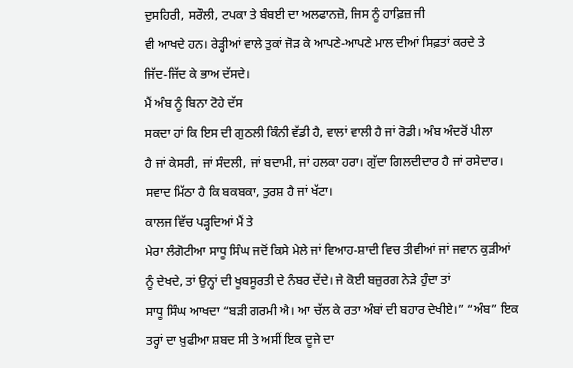ਦੁਸਹਿਰੀ, ਸਰੌਲੀ, ਟਪਕਾ ਤੇ ਬੰਬਈ ਦਾ ਅਲਫਾਨਜ਼ੋ, ਜਿਸ ਨੂੰ ਹਾਫ਼ਿਜ਼ ਜੀ
ਵੀ ਆਖਦੇ ਹਨ। ਰੇਡ਼੍ਹੀਆਂ ਵਾਲੇ ਤੁਕਾਂ ਜੋਡ਼ ਕੇ ਆਪਣੇ-ਆਪਣੇ ਮਾਲ ਦੀਆਂ ਸਿਫ਼ਤਾਂ ਕਰਦੇ ਤੇ
ਜਿੱਦ-ਜਿੱਦ ਕੇ ਭਾਅ ਦੱਸਦੇ।
ਮੈਂ ਅੰਬ ਨੂੰ ਬਿਨਾ ਟੋਹੇ ਦੱਸ
ਸਕਦਾ ਹਾਂ ਕਿ ਇਸ ਦੀ ਗੁਠਲੀ ਕਿੰਨੀ ਵੱਡੀ ਹੈ, ਵਾਲਾਂ ਵਾਲੀ ਹੈ ਜਾਂ ਰੋਡੀ। ਅੰਬ ਅੰਦਰੋਂ ਪੀਲਾ
ਹੈ ਜਾਂ ਕੇਸਰੀ, ਜਾਂ ਸੰਦਲੀ, ਜਾਂ ਬਦਾਮੀ, ਜਾਂ ਹਲਕਾ ਹਰਾ। ਗੁੱਦਾ ਗਿਲਦੀਦਾਰ ਹੈ ਜਾਂ ਰਸੇਦਾਰ।
ਸਵਾਦ ਮਿੱਠਾ ਹੈ ਕਿ ਬਕਬਕਾ, ਤੁਰਸ਼ ਹੈ ਜਾਂ ਖੱਟਾ।
ਕਾਲਜ ਵਿੱਚ ਪਡ਼੍ਹਦਿਆਂ ਮੈਂ ਤੇ
ਮੇਰਾ ਲੰਗੋਟੀਆ ਸਾਧੂ ਸਿੰਘ ਜਦੋਂ ਕਿਸੇ ਮੇਲੇ ਜਾਂ ਵਿਆਹ-ਸ਼ਾਦੀ ਵਿਚ ਤੀਵੀਆਂ ਜਾਂ ਜਵਾਨ ਕੁਡ਼ੀਆਂ
ਨੂੰ ਦੇਖਦੇ, ਤਾਂ ਉਨ੍ਹਾਂ ਦੀ ਖੂਬਸੂਰਤੀ ਦੇ ਨੰਬਰ ਦੇਂਦੇ। ਜੇ ਕੋਈ ਬਜ਼ੁਰਗ ਨੇਡ਼ੇ ਹੁੰਦਾ ਤਾਂ
ਸਾਧੂ ਸਿੰਘ ਆਖਦਾ “ਬਡ਼ੀ ਗਰਮੀ ਐ। ਆ ਚੱਲ ਕੇ ਰਤਾ ਅੰਬਾਂ ਦੀ ਬਹਾਰ ਦੇਖੀਏ।” “ਅੰਬ” ਇਕ
ਤਰ੍ਹਾਂ ਦਾ ਖ਼ੁਫੀਆ ਸ਼ਬਦ ਸੀ ਤੇ ਅਸੀਂ ਇਕ ਦੂਜੇ ਦਾ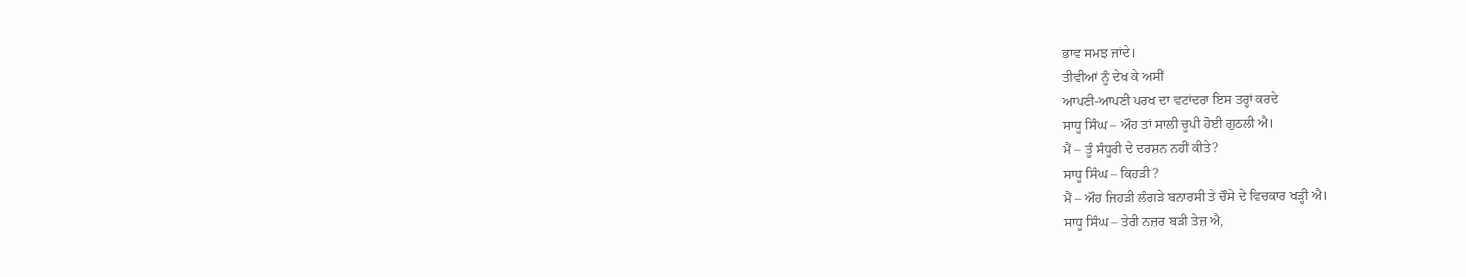ਭਾਵ ਸਮਝ ਜਾਂਦੇ।
ਤੀਵੀਆਂ ਨੂੰ ਦੇਖ ਕੇ ਅਸੀਂ
ਆਪਣੀ-ਆਪਣੀ ਪਰਖ ਦਾ ਵਟਾਂਦਰਾ ਇਸ ਤਰ੍ਹਾਂ ਕਰਦੇ
ਸਾਧੂ ਸਿੰਘ – ਔਹ ਤਾਂ ਸਾਲੀ ਚੂਪੀ ਹੋਈ ਗੁਠਲੀ ਐ।
ਮੈਂ – ਤੂੰ ਸੰਧੂਰੀ ਦੇ ਦਰਸ਼ਨ ਨਹੀਂ ਕੀਤੇ?
ਸਾਧੂ ਸਿੰਘ – ਕਿਹਡ਼ੀ ?
ਮੈਂ – ਔਹ ਜਿਹਡ਼ੀ ਲੰਗਡ਼ੇ ਬਨਾਰਸੀ ਤੇ ਚੌਸੇ ਦੇ ਵਿਚਕਾਰ ਖਡ਼੍ਹੀ ਐ।
ਸਾਧੂ ਸਿੰਘ – ਤੇਰੀ ਨਜ਼ਰ ਬਡ਼ੀ ਤੇਜ਼ ਐ,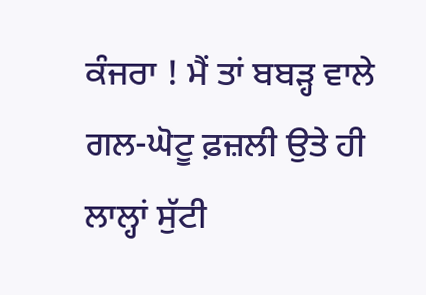ਕੰਜਰਾ ! ਮੈਂ ਤਾਂ ਬਬਡ਼੍ਹ ਵਾਲੇ ਗਲ-ਘੋਟੂ ਫ਼ਜ਼ਲੀ ਉਤੇ ਹੀ ਲਾਲ੍ਹਾਂ ਸੁੱਟੀ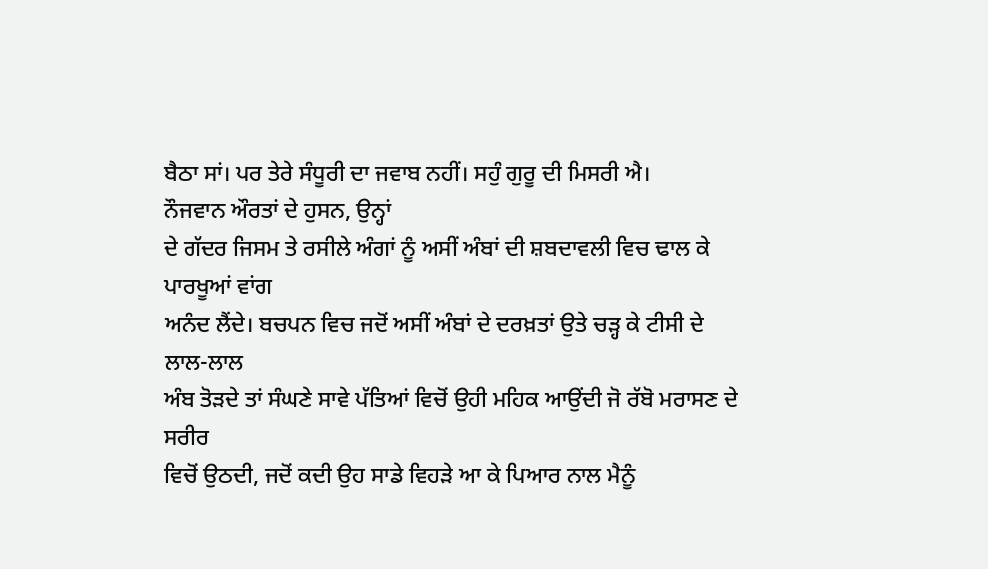ਬੈਠਾ ਸਾਂ। ਪਰ ਤੇਰੇ ਸੰਧੂਰੀ ਦਾ ਜਵਾਬ ਨਹੀਂ। ਸਹੁੰ ਗੁਰੂ ਦੀ ਮਿਸਰੀ ਐ।
ਨੌਜਵਾਨ ਔਰਤਾਂ ਦੇ ਹੁਸਨ, ਉਨ੍ਹਾਂ
ਦੇ ਗੱਦਰ ਜਿਸਮ ਤੇ ਰਸੀਲੇ ਅੰਗਾਂ ਨੂੰ ਅਸੀਂ ਅੰਬਾਂ ਦੀ ਸ਼ਬਦਾਵਲੀ ਵਿਚ ਢਾਲ ਕੇ ਪਾਰਖੂਆਂ ਵਾਂਗ
ਅਨੰਦ ਲੈਂਦੇ। ਬਚਪਨ ਵਿਚ ਜਦੋਂ ਅਸੀਂ ਅੰਬਾਂ ਦੇ ਦਰਖ਼ਤਾਂ ਉਤੇ ਚਡ਼੍ਹ ਕੇ ਟੀਸੀ ਦੇ ਲਾਲ-ਲਾਲ
ਅੰਬ ਤੋਡ਼ਦੇ ਤਾਂ ਸੰਘਣੇ ਸਾਵੇ ਪੱਤਿਆਂ ਵਿਚੋਂ ਉਹੀ ਮਹਿਕ ਆਉਂਦੀ ਜੋ ਰੱਬੋ ਮਰਾਸਣ ਦੇ ਸਰੀਰ
ਵਿਚੋਂ ਉਠਦੀ, ਜਦੋਂ ਕਦੀ ਉਹ ਸਾਡੇ ਵਿਹਡ਼ੇ ਆ ਕੇ ਪਿਆਰ ਨਾਲ ਮੈਨੂੰ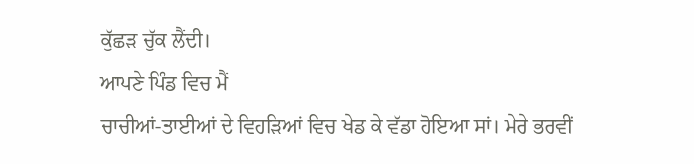ਕੁੱਛਡ਼ ਚੁੱਕ ਲੈਂਦੀ।
ਆਪਣੇ ਪਿੰਡ ਵਿਚ ਮੈਂ
ਚਾਚੀਆਂ-ਤਾਈਆਂ ਦੇ ਵਿਹਡ਼ਿਆਂ ਵਿਚ ਖੇਡ ਕੇ ਵੱਡਾ ਹੋਇਆ ਸਾਂ। ਮੇਰੇ ਭਰਵੀਂ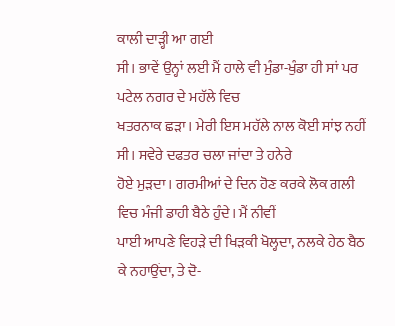ਕਾਲੀ ਦਾਡ਼੍ਹੀ ਆ ਗਈ
ਸੀ। ਭਾਵੇਂ ਉਨ੍ਹਾਂ ਲਈ ਮੈਂ ਹਾਲੇ ਵੀ ਮੁੰਡਾ-ਖੁੰਡਾ ਹੀ ਸਾਂ ਪਰ ਪਟੇਲ ਨਗਰ ਦੇ ਮਹੱਲੇ ਵਿਚ
ਖਤਰਨਾਕ ਛਡ਼ਾ। ਮੇਰੀ ਇਸ ਮਹੱਲੇ ਨਾਲ ਕੋਈ ਸਾਂਝ ਨਹੀਂ ਸੀ। ਸਵੇਰੇ ਦਫਤਰ ਚਲਾ ਜਾਂਦਾ ਤੇ ਹਨੇਰੇ
ਹੋਏ ਮੁਡ਼ਦਾ। ਗਰਮੀਆਂ ਦੇ ਦਿਨ ਹੋਣ ਕਰਕੇ ਲੋਕ ਗਲੀ ਵਿਚ ਮੰਜੀ ਡਾਹੀ ਬੈਠੇ ਹੁੰਦੇ। ਮੈਂ ਨੀਵੀਂ
ਪਾਈ ਆਪਣੇ ਵਿਹਡ਼ੇ ਦੀ ਖਿਡ਼ਕੀ ਖੋਲ੍ਹਦਾ, ਨਲਕੇ ਹੇਠ ਬੈਠ ਕੇ ਨਹਾਉਂਦਾ, ਤੇ ਦੋ-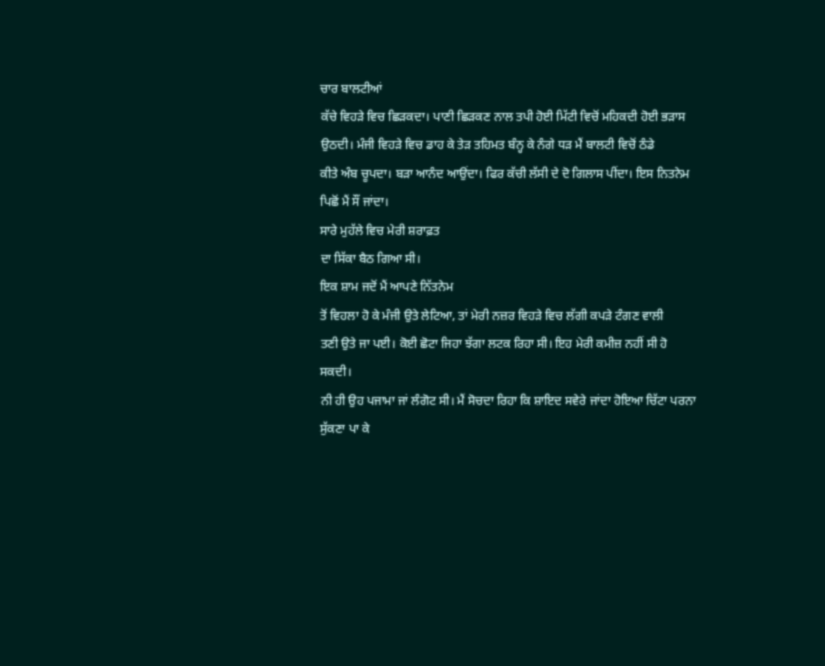ਚਾਰ ਬਾਲਟੀਆਂ
ਕੱਚੇ ਵਿਹਡ਼ੇ ਵਿਚ ਛਿਡ਼ਕਦਾ। ਪਾਣੀ ਛਿਡ਼ਕਣ ਨਾਲ ਤਪੀ ਹੋਈ ਮਿੱਟੀ ਵਿਚੋਂ ਮਹਿਕਦੀ ਹੋਈ ਭਡ਼ਾਸ
ਉਠਦੀ। ਮੰਜੀ ਵਿਹਡ਼ੇ ਵਿਚ ਡਾਹ ਕੇ ਤੇਡ਼ ਤਹਿਮਤ ਬੰਨ੍ਹ ਕੇ ਨੰਗੇ ਧਡ਼ ਮੈਂ ਬਾਲਟੀ ਵਿਚੋਂ ਠੰਡੇ
ਕੀਤੇ ਅੰਬ ਚੂਪਦਾ। ਬਡ਼ਾ ਆਨੰਦ ਆਉਂਦਾ। ਫਿਰ ਕੱਚੀ ਲੱਸੀ ਦੇ ਦੋ ਗਿਲਾਸ ਪੀਂਦਾ। ਇਸ ਨਿਤਨੇਮ
ਪਿਛੋਂ ਮੈਂ ਸੌਂ ਜਾਂਦਾ।
ਸਾਰੇ ਮੁਹੱਲੇ ਵਿਚ ਮੇਰੀ ਸ਼ਰਾਫ਼ਤ
ਦਾ ਸਿੱਕਾ ਬੈਠ ਗਿਆ ਸੀ।
ਇਕ ਸ਼ਾਮ ਜਦੋਂ ਮੈਂ ਆਪਣੇ ਨਿੱਤਨੇਮ
ਤੋਂ ਵਿਹਲਾ ਹੋ ਕੇ ਮੰਜੀ ਉਤੇ ਲੇਟਿਆ, ਤਾਂ ਮੇਰੀ ਨਜ਼ਰ ਵਿਹਡ਼ੇ ਵਿਚ ਲੱਗੀ ਕਪਡ਼ੇ ਟੰਗਣ ਵਾਲੀ
ਤਣੀ ਉਤੇ ਜਾ ਪਈ। ਕੋਈ ਛੋਟਾ ਜਿਹਾ ਝੱਗਾ ਲਟਕ ਰਿਹਾ ਸੀ। ਇਹ ਮੇਰੀ ਕਮੀਜ਼ ਨਹੀਂ ਸੀ ਹੋ ਸਕਦੀ।
ਨੀ ਹੀ ਉਹ ਪਜਾਮਾ ਜਾਂ ਲੰਗੋਟ ਸੀ। ਮੈਂ ਸੋਚਦਾ ਰਿਹਾ ਕਿ ਸ਼ਾਇਦ ਸਵੇਰੇ ਜਾਂਦਾ ਹੋਇਆ ਚਿੱਟਾ ਪਰਨਾ
ਸੁੱਕਣਾ ਪਾ ਕੇ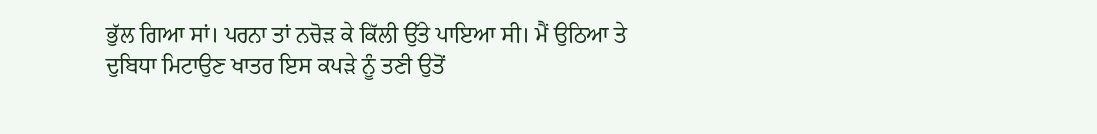ਭੁੱਲ ਗਿਆ ਸਾਂ। ਪਰਨਾ ਤਾਂ ਨਚੋਡ਼ ਕੇ ਕਿੱਲੀ ਉੱਤੇ ਪਾਇਆ ਸੀ। ਮੈਂ ਉਠਿਆ ਤੇ
ਦੁਬਿਧਾ ਮਿਟਾਉਣ ਖਾਤਰ ਇਸ ਕਪਡ਼ੇ ਨੂੰ ਤਣੀ ਉਤੋਂ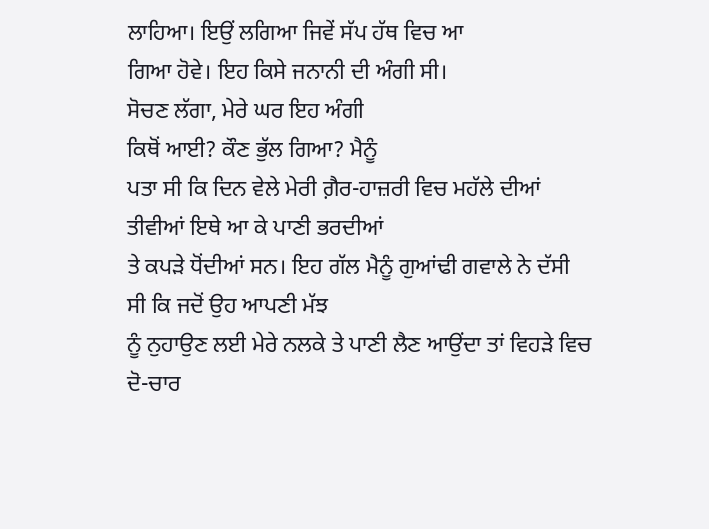ਲਾਹਿਆ। ਇਉਂ ਲਗਿਆ ਜਿਵੇਂ ਸੱਪ ਹੱਥ ਵਿਚ ਆ
ਗਿਆ ਹੋਵੇ। ਇਹ ਕਿਸੇ ਜਨਾਨੀ ਦੀ ਅੰਗੀ ਸੀ।
ਸੋਚਣ ਲੱਗਾ, ਮੇਰੇ ਘਰ ਇਹ ਅੰਗੀ
ਕਿਥੋਂ ਆਈ? ਕੌਣ ਭੁੱਲ ਗਿਆ? ਮੈਨੂੰ
ਪਤਾ ਸੀ ਕਿ ਦਿਨ ਵੇਲੇ ਮੇਰੀ ਗ਼ੈਰ-ਹਾਜ਼ਰੀ ਵਿਚ ਮਹੱਲੇ ਦੀਆਂ ਤੀਵੀਆਂ ਇਥੇ ਆ ਕੇ ਪਾਣੀ ਭਰਦੀਆਂ
ਤੇ ਕਪਡ਼ੇ ਧੋਂਦੀਆਂ ਸਨ। ਇਹ ਗੱਲ ਮੈਨੂੰ ਗੁਆਂਢੀ ਗਵਾਲੇ ਨੇ ਦੱਸੀ ਸੀ ਕਿ ਜਦੋਂ ਉਹ ਆਪਣੀ ਮੱਝ
ਨੂੰ ਨੁਹਾਉਣ ਲਈ ਮੇਰੇ ਨਲਕੇ ਤੇ ਪਾਣੀ ਲੈਣ ਆਉਂਦਾ ਤਾਂ ਵਿਹਡ਼ੇ ਵਿਚ ਦੋ-ਚਾਰ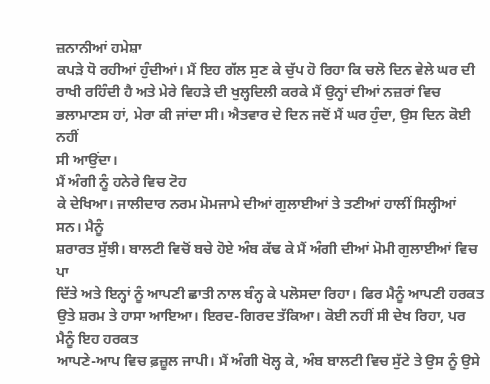ਜ਼ਨਾਨੀਆਂ ਹਮੇਸ਼ਾ
ਕਪਡ਼ੇ ਧੋ ਰਹੀਆਂ ਹੁੰਦੀਆਂ। ਮੈਂ ਇਹ ਗੱਲ ਸੁਣ ਕੇ ਚੁੱਪ ਹੋ ਰਿਹਾ ਕਿ ਚਲੋ ਦਿਨ ਵੇਲੇ ਘਰ ਦੀ
ਰਾਖੀ ਰਹਿੰਦੀ ਹੈ ਅਤੇ ਮੇਰੇ ਵਿਹਡ਼ੇ ਦੀ ਖੁਲ੍ਹਦਿਲੀ ਕਰਕੇ ਮੈਂ ਉਨ੍ਹਾਂ ਦੀਆਂ ਨਜ਼ਰਾਂ ਵਿਚ
ਭਲਾਮਾਣਸ ਹਾਂ, ਮੇਰਾ ਕੀ ਜਾਂਦਾ ਸੀ। ਐਤਵਾਰ ਦੇ ਦਿਨ ਜਦੋਂ ਮੈਂ ਘਰ ਹੁੰਦਾ, ਉਸ ਦਿਨ ਕੋਈ ਨਹੀਂ
ਸੀ ਆਉਂਦਾ।
ਮੈਂ ਅੰਗੀ ਨੂੰ ਹਨੇਰੇ ਵਿਚ ਟੋਹ
ਕੇ ਦੇਖਿਆ। ਜਾਲੀਦਾਰ ਨਰਮ ਮੋਮਜਾਮੇ ਦੀਆਂ ਗੁਲਾਈਆਂ ਤੇ ਤਣੀਆਂ ਹਾਲੀਂ ਸਿਲ੍ਹੀਆਂ ਸਨ। ਮੈਨੂੰ
ਸ਼ਰਾਰਤ ਸੁੱਝੀ। ਬਾਲਟੀ ਵਿਚੋਂ ਬਚੇ ਹੋਏ ਅੰਬ ਕੱਢ ਕੇ ਮੈਂ ਅੰਗੀ ਦੀਆਂ ਮੋਮੀ ਗੁਲਾਈਆਂ ਵਿਚ ਪਾ
ਦਿੱਤੇ ਅਤੇ ਇਨ੍ਹਾਂ ਨੂੰ ਆਪਣੀ ਛਾਤੀ ਨਾਲ ਬੰਨ੍ਹ ਕੇ ਪਲੋਸਦਾ ਰਿਹਾ। ਫਿਰ ਮੈਨੂੰ ਆਪਣੀ ਹਰਕਤ
ਉਤੇ ਸ਼ਰਮ ਤੇ ਹਾਸਾ ਆਇਆ। ਇਰਦ-ਗਿਰਦ ਤੱਕਿਆ। ਕੋਈ ਨਹੀਂ ਸੀ ਦੇਖ ਰਿਹਾ, ਪਰ ਮੈਨੂੰ ਇਹ ਹਰਕਤ
ਆਪਣੇ-ਆਪ ਵਿਚ ਫ਼ਜ਼ੂਲ ਜਾਪੀ। ਮੈਂ ਅੰਗੀ ਖੋਲ੍ਹ ਕੇ, ਅੰਬ ਬਾਲਟੀ ਵਿਚ ਸੁੱਟੇ ਤੇ ਉਸ ਨੂੰ ਉਸੇ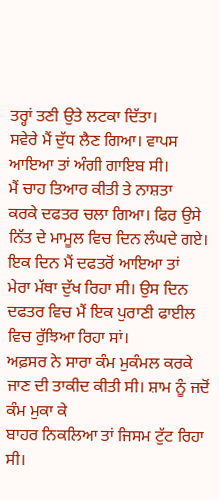ਤਰ੍ਹਾਂ ਤਣੀ ਉਤੇ ਲਟਕਾ ਦਿੱਤਾ।
ਸਵੇਰੇ ਮੈਂ ਦੁੱਧ ਲੈਣ ਗਿਆ। ਵਾਪਸ
ਆਇਆ ਤਾਂ ਅੰਗੀ ਗਾਇਬ ਸੀ।
ਮੈਂ ਚਾਹ ਤਿਆਰ ਕੀਤੀ ਤੇ ਨਾਸ਼ਤਾ
ਕਰਕੇ ਦਫਤਰ ਚਲਾ ਗਿਆ। ਫਿਰ ਉਸੇ ਨਿੱਤ ਦੇ ਮਾਮੂਲ ਵਿਚ ਦਿਨ ਲੰਘਦੇ ਗਏ।
ਇਕ ਦਿਨ ਮੈਂ ਦਫਤਰੋਂ ਆਇਆ ਤਾਂ
ਮੇਰਾ ਮੱਥਾ ਦੁੱਖ ਰਿਹਾ ਸੀ। ਉਸ ਦਿਨ ਦਫਤਰ ਵਿਚ ਮੈਂ ਇਕ ਪੁਰਾਣੀ ਫਾਈਲ ਵਿਚ ਰੁੱਝਿਆ ਰਿਹਾ ਸਾਂ।
ਅਫ਼ਸਰ ਨੇ ਸਾਰਾ ਕੰਮ ਮੁਕੰਮਲ ਕਰਕੇ ਜਾਣ ਦੀ ਤਾਕੀਦ ਕੀਤੀ ਸੀ। ਸ਼ਾਮ ਨੂੰ ਜਦੋਂ ਕੰਮ ਮੁਕਾ ਕੇ
ਬਾਹਰ ਨਿਕਲਿਆ ਤਾਂ ਜਿਸਮ ਟੁੱਟ ਰਿਹਾ ਸੀ।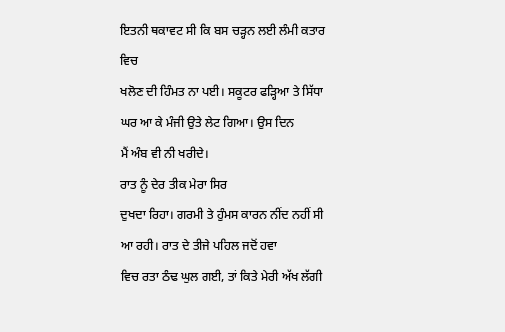ਇਤਨੀ ਥਕਾਵਟ ਸੀ ਕਿ ਬਸ ਚਡ਼੍ਹਨ ਲਈ ਲੰਮੀ ਕਤਾਰ ਵਿਚ
ਖਲੋਣ ਦੀ ਹਿੰਮਤ ਨਾ ਪਈ। ਸਕੂਟਰ ਫਡ਼੍ਹਿਆ ਤੇ ਸਿੱਧਾ ਘਰ ਆ ਕੇ ਮੰਜੀ ਉਤੇ ਲੇਟ ਗਿਆ। ਉਸ ਦਿਨ
ਮੈਂ ਅੰਬ ਵੀ ਨੀ ਖਰੀਦੇ।
ਰਾਤ ਨੂੰ ਦੇਰ ਤੀਕ ਮੇਰਾ ਸਿਰ
ਦੁਖਦਾ ਰਿਹਾ। ਗਰਮੀ ਤੇ ਹੁੰਮਸ ਕਾਰਨ ਨੀਂਦ ਨਹੀਂ ਸੀ ਆ ਰਹੀ। ਰਾਤ ਦੇ ਤੀਜੇ ਪਹਿਲ ਜਦੋਂ ਹਵਾ
ਵਿਚ ਰਤਾ ਠੰਢ ਘੁਲ ਗਈ, ਤਾਂ ਕਿਤੇ ਮੇਰੀ ਅੱਖ ਲੱਗੀ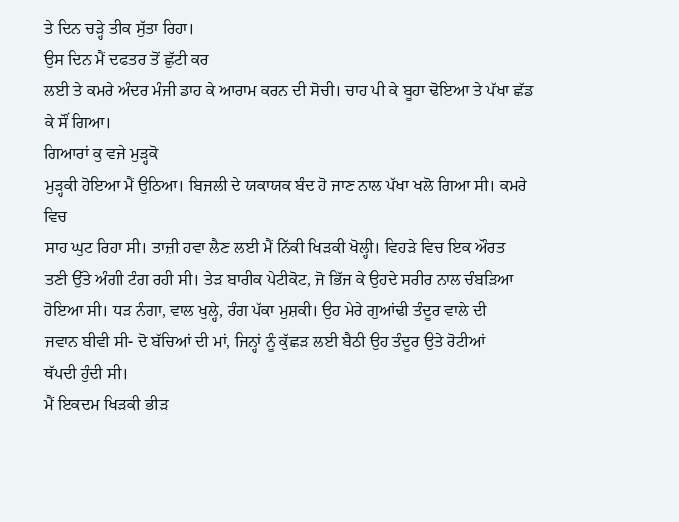ਤੇ ਦਿਨ ਚਡ਼੍ਹੇ ਤੀਕ ਸੁੱਤਾ ਰਿਹਾ।
ਉਸ ਦਿਨ ਮੈਂ ਦਫਤਰ ਤੋਂ ਛੁੱਟੀ ਕਰ
ਲਈ ਤੇ ਕਮਰੇ ਅੰਦਰ ਮੰਜੀ ਡਾਹ ਕੇ ਆਰਾਮ ਕਰਨ ਦੀ ਸੋਚੀ। ਚਾਹ ਪੀ ਕੇ ਬੂਹਾ ਢੋਇਆ ਤੇ ਪੱਖਾ ਛੱਡ
ਕੇ ਸੌਂ ਗਿਆ।
ਗਿਆਰਾਂ ਕੁ ਵਜੇ ਮੁਡ਼੍ਹਕੋ
ਮੁਡ਼੍ਹਕੀ ਹੋਇਆ ਮੈਂ ਉਠਿਆ। ਬਿਜਲੀ ਦੇ ਯਕਾਯਕ ਬੰਦ ਹੋ ਜਾਣ ਨਾਲ ਪੱਖਾ ਖਲੋ ਗਿਆ ਸੀ। ਕਮਰੇ ਵਿਚ
ਸਾਹ ਘੁਟ ਰਿਹਾ ਸੀ। ਤਾਜ਼ੀ ਹਵਾ ਲੈਣ ਲਈ ਮੈਂ ਨਿੱਕੀ ਖਿਡ਼ਕੀ ਖੋਲ੍ਹੀ। ਵਿਹਡ਼ੇ ਵਿਚ ਇਕ ਔਰਤ
ਤਣੀ ਉੱਤੇ ਅੰਗੀ ਟੰਗ ਰਹੀ ਸੀ। ਤੇਡ਼ ਬਾਰੀਕ ਪੇਟੀਕੋਟ, ਜੋ ਭਿੱਜ ਕੇ ਉਹਦੇ ਸਰੀਰ ਨਾਲ ਚੰਬਡ਼ਿਆ
ਹੋਇਆ ਸੀ। ਧਡ਼ ਨੰਗਾ, ਵਾਲ ਖੁਲ੍ਹੇ, ਰੰਗ ਪੱਕਾ ਮੁਸ਼ਕੀ। ਉਹ ਮੇਰੇ ਗੁਆਂਢੀ ਤੰਦੂਰ ਵਾਲੇ ਦੀ
ਜਵਾਨ ਬੀਵੀ ਸੀ- ਦੋ ਬੱਚਿਆਂ ਦੀ ਮਾਂ, ਜਿਨ੍ਹਾਂ ਨੂੰ ਕੁੱਛਡ਼ ਲਈ ਬੈਠੀ ਉਹ ਤੰਦੂਰ ਉਤੇ ਰੋਟੀਆਂ
ਥੱਪਦੀ ਹੁੰਦੀ ਸੀ।
ਮੈਂ ਇਕਦਮ ਖਿਡ਼ਕੀ ਭੀਡ਼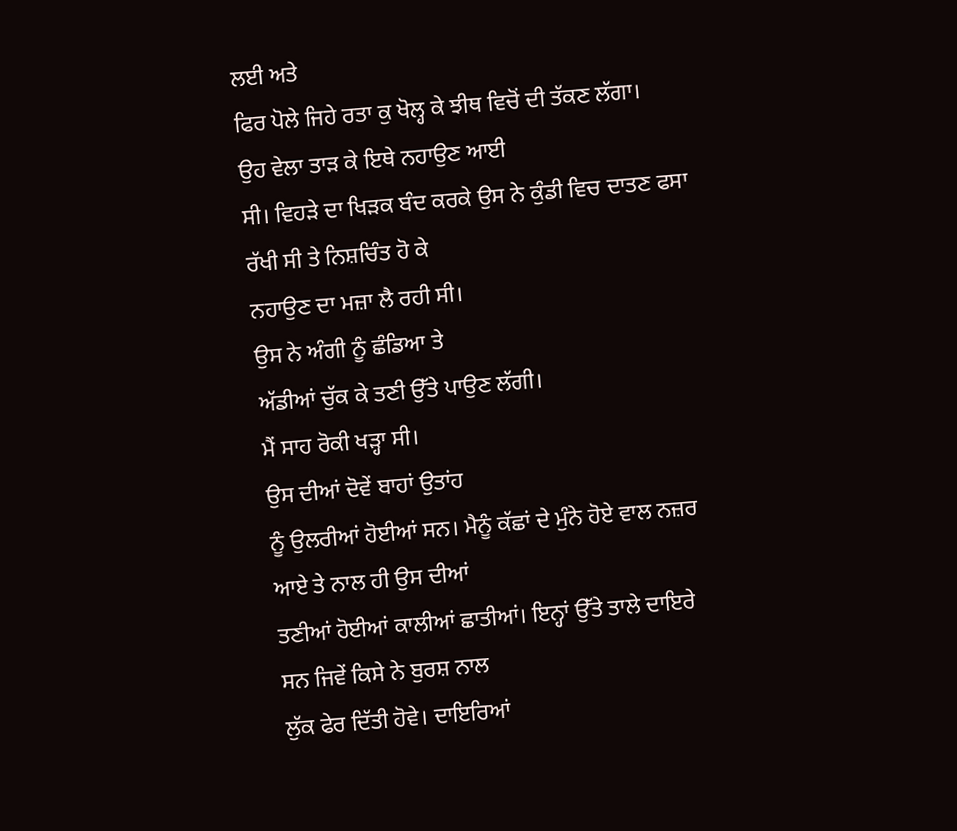ਲਈ ਅਤੇ
ਫਿਰ ਪੋਲੇ ਜਿਹੇ ਰਤਾ ਕੁ ਖੋਲ੍ਹ ਕੇ ਝੀਥ ਵਿਚੋਂ ਦੀ ਤੱਕਣ ਲੱਗਾ।
ਉਹ ਵੇਲਾ ਤਾਡ਼ ਕੇ ਇਥੇ ਨਹਾਉਣ ਆਈ
ਸੀ। ਵਿਹਡ਼ੇ ਦਾ ਖਿਡ਼ਕ ਬੰਦ ਕਰਕੇ ਉਸ ਨੇ ਕੁੰਡੀ ਵਿਚ ਦਾਤਣ ਫਸਾ ਰੱਖੀ ਸੀ ਤੇ ਨਿਸ਼ਚਿੰਤ ਹੋ ਕੇ
ਨਹਾਉਣ ਦਾ ਮਜ਼ਾ ਲੈ ਰਹੀ ਸੀ।
ਉਸ ਨੇ ਅੰਗੀ ਨੂੰ ਛੰਡਿਆ ਤੇ
ਅੱਡੀਆਂ ਚੁੱਕ ਕੇ ਤਣੀ ਉੱਤੇ ਪਾਉਣ ਲੱਗੀ।
ਮੈਂ ਸਾਹ ਰੋਕੀ ਖਡ਼੍ਹਾ ਸੀ।
ਉਸ ਦੀਆਂ ਦੋਵੇਂ ਬਾਹਾਂ ਉਤਾਂਹ
ਨੂੰ ਉਲਰੀਆਂ ਹੋਈਆਂ ਸਨ। ਮੈਨੂੰ ਕੱਛਾਂ ਦੇ ਮੁੰਨੇ ਹੋਏ ਵਾਲ ਨਜ਼ਰ ਆਏ ਤੇ ਨਾਲ ਹੀ ਉਸ ਦੀਆਂ
ਤਣੀਆਂ ਹੋਈਆਂ ਕਾਲੀਆਂ ਛਾਤੀਆਂ। ਇਨ੍ਹਾਂ ਉੱਤੇ ਤਾਲੇ ਦਾਇਰੇ ਸਨ ਜਿਵੇਂ ਕਿਸੇ ਨੇ ਬੁਰਸ਼ ਨਾਲ
ਲੁੱਕ ਫੇਰ ਦਿੱਤੀ ਹੋਵੇ। ਦਾਇਰਿਆਂ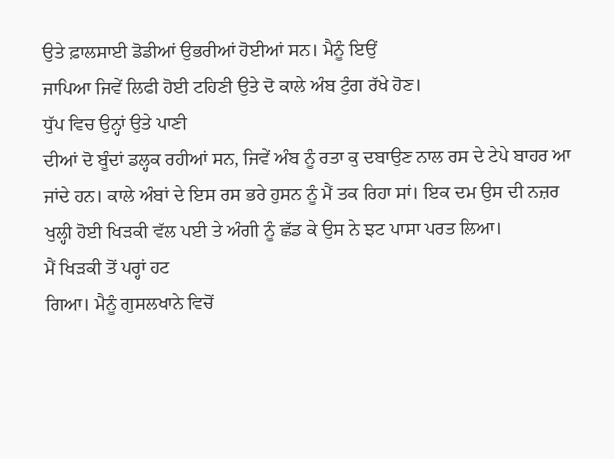ਉਤੇ ਫ਼ਾਲਸਾਈ ਡੋਡੀਆਂ ਉਭਰੀਆਂ ਹੋਈਆਂ ਸਨ। ਮੈਨੂੰ ਇਉਂ
ਜਾਪਿਆ ਜਿਵੇਂ ਲਿਫੀ ਹੋਈ ਟਹਿਣੀ ਉਤੇ ਦੋ ਕਾਲੇ ਅੰਬ ਟੁੰਗ ਰੱਖੇ ਹੋਣ।
ਧੁੱਪ ਵਿਚ ਉਨ੍ਹਾਂ ਉਤੇ ਪਾਣੀ
ਦੀਆਂ ਦੋ ਬੂੰਦਾਂ ਡਲ੍ਹਕ ਰਹੀਆਂ ਸਨ, ਜਿਵੇਂ ਅੰਬ ਨੂੰ ਰਤਾ ਕੁ ਦਬਾਉਣ ਨਾਲ ਰਸ ਦੇ ਟੇਪੇ ਬਾਹਰ ਆ
ਜਾਂਦੇ ਹਨ। ਕਾਲੇ ਅੰਬਾਂ ਦੇ ਇਸ ਰਸ ਭਰੇ ਹੁਸਨ ਨੂੰ ਮੈਂ ਤਕ ਰਿਹਾ ਸਾਂ। ਇਕ ਦਮ ਉਸ ਦੀ ਨਜ਼ਰ
ਖੁਲ੍ਹੀ ਹੋਈ ਖਿਡ਼ਕੀ ਵੱਲ ਪਈ ਤੇ ਅੰਗੀ ਨੂੰ ਛੱਡ ਕੇ ਉਸ ਨੇ ਝਟ ਪਾਸਾ ਪਰਤ ਲਿਆ।
ਮੈਂ ਖਿਡ਼ਕੀ ਤੋਂ ਪਰ੍ਹਾਂ ਹਟ
ਗਿਆ। ਮੈਨੂੰ ਗੁਸਲਖਾਨੇ ਵਿਚੋਂ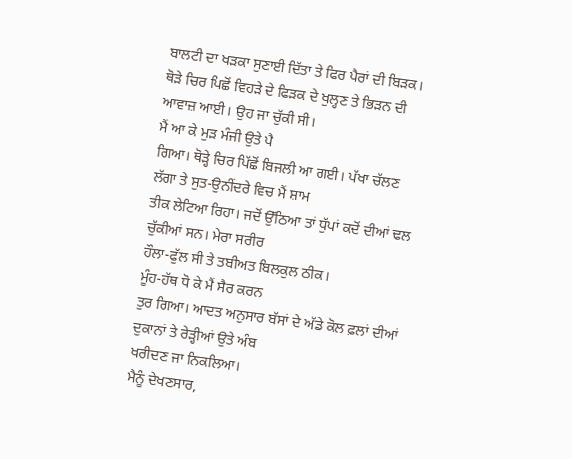ਬਾਲਟੀ ਦਾ ਖਡ਼ਕਾ ਸੁਣਾਈ ਦਿੱਤਾ ਤੇ ਫਿਰ ਪੈਰਾਂ ਦੀ ਬਿਡ਼ਕ।
ਥੋਡ਼ੇ ਚਿਰ ਪਿਛੋਂ ਵਿਹਡ਼ੇ ਦੇ ਫਿਡ਼ਕ ਦੇ ਖੁਲ੍ਹਣ ਤੇ ਭਿਡ਼ਨ ਦੀ ਆਵਾਜ਼ ਆਈ। ਉਹ ਜਾ ਚੁੱਕੀ ਸੀ।
ਮੈਂ ਆ ਕੇ ਮੁਡ਼ ਮੰਜੀ ਉਤੇ ਪੈ
ਗਿਆ। ਥੋਡ਼੍ਹੇ ਚਿਰ ਪਿੱਛੋਂ ਬਿਜਲੀ ਆ ਗਈ। ਪੱਖਾ ਚੱਲਣ ਲੱਗਾ ਤੇ ਸੁਤ-ਉਨੀਂਦਰੇ ਵਿਚ ਮੈਂ ਸ਼ਾਮ
ਤੀਕ ਲੇਟਿਆ ਰਿਹਾ। ਜਦੋਂ ਉੱਠਿਆ ਤਾਂ ਧੁੱਪਾਂ ਕਦੋਂ ਦੀਆਂ ਢਲ ਚੁੱਕੀਆਂ ਸਨ। ਮੇਰਾ ਸਰੀਰ
ਹੌਲਾ-ਫੁੱਲ ਸੀ ਤੇ ਤਬੀਅਤ ਬਿਲਕੁਲ ਠੀਕ।
ਮੂੰਹ-ਹੱਥ ਧੋ ਕੇ ਮੈਂ ਸੈਰ ਕਰਨ
ਤੁਰ ਗਿਆ। ਆਦਤ ਅਨੁਸਾਰ ਬੱਸਾਂ ਦੇ ਅੱਡੇ ਕੋਲ ਫ਼ਲਾਂ ਦੀਆਂ ਦੁਕਾਨਾਂ ਤੇ ਰੇਡ਼੍ਹੀਆਂ ਉਤੇ ਅੰਬ
ਖਰੀਦਣ ਜਾ ਨਿਕਲਿਆ।
ਮੈਨੂੰ ਦੇਖਣਸਾਰ,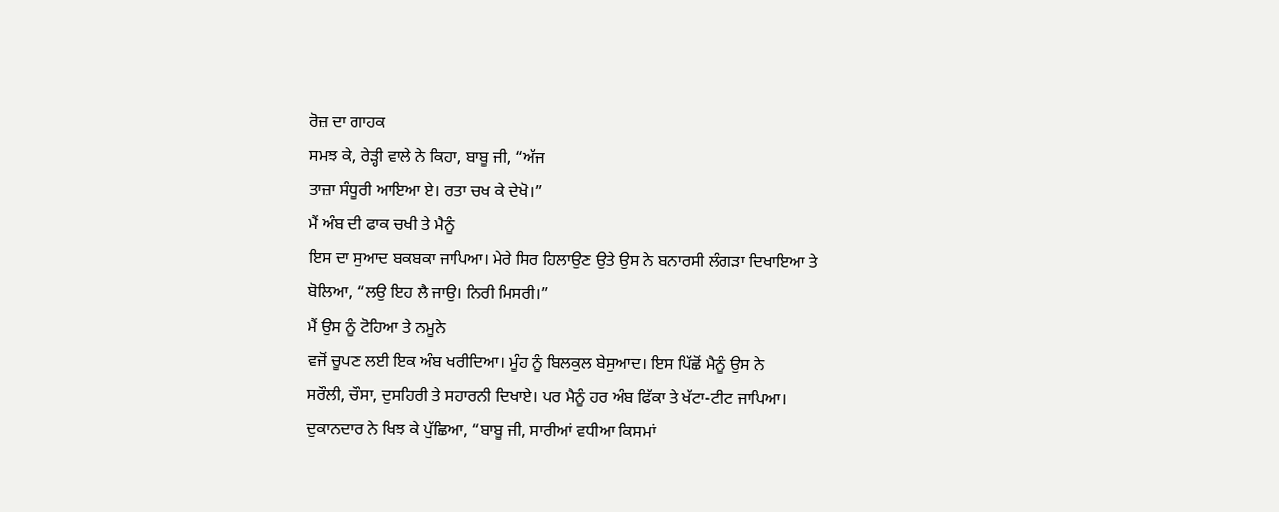ਰੋਜ਼ ਦਾ ਗਾਹਕ
ਸਮਝ ਕੇ, ਰੇਡ਼੍ਹੀ ਵਾਲੇ ਨੇ ਕਿਹਾ, ਬਾਬੂ ਜੀ, “ਅੱਜ
ਤਾਜ਼ਾ ਸੰਧੂਰੀ ਆਇਆ ਏ। ਰਤਾ ਚਖ ਕੇ ਦੇਖੋ।”
ਮੈਂ ਅੰਬ ਦੀ ਫਾਕ ਚਖੀ ਤੇ ਮੈਨੂੰ
ਇਸ ਦਾ ਸੁਆਦ ਬਕਬਕਾ ਜਾਪਿਆ। ਮੇਰੇ ਸਿਰ ਹਿਲਾਉਣ ਉਤੇ ਉਸ ਨੇ ਬਨਾਰਸੀ ਲੰਗਡ਼ਾ ਦਿਖਾਇਆ ਤੇ
ਬੋਲਿਆ, “ਲਉ ਇਹ ਲੈ ਜਾਉ। ਨਿਰੀ ਮਿਸਰੀ।”
ਮੈਂ ਉਸ ਨੂੰ ਟੋਹਿਆ ਤੇ ਨਮੂਨੇ
ਵਜੋਂ ਚੂਪਣ ਲਈ ਇਕ ਅੰਬ ਖਰੀਦਿਆ। ਮੂੰਹ ਨੂੰ ਬਿਲਕੁਲ ਬੇਸੁਆਦ। ਇਸ ਪਿੱਛੋਂ ਮੈਨੂੰ ਉਸ ਨੇ
ਸਰੌਲੀ, ਚੌਸਾ, ਦੁਸਹਿਰੀ ਤੇ ਸਹਾਰਨੀ ਦਿਖਾਏ। ਪਰ ਮੈਨੂੰ ਹਰ ਅੰਬ ਫਿੱਕਾ ਤੇ ਖੱਟਾ-ਟੀਟ ਜਾਪਿਆ।
ਦੁਕਾਨਦਾਰ ਨੇ ਖਿਝ ਕੇ ਪੁੱਛਿਆ, “ਬਾਬੂ ਜੀ, ਸਾਰੀਆਂ ਵਧੀਆ ਕਿਸਮਾਂ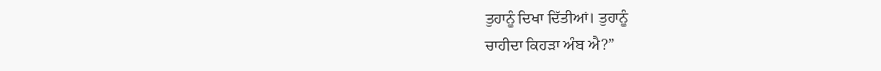ਤੁਹਾਨੂੰ ਦਿਖਾ ਦਿੱਤੀਆਂ। ਤੁਹਾਨੂੰ
ਚਾਹੀਦਾ ਕਿਹਡ਼ਾ ਅੰਬ ਐ?”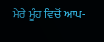ਮੇਰੇ ਮੂੰਹ ਵਿਚੋਂ ਆਪ-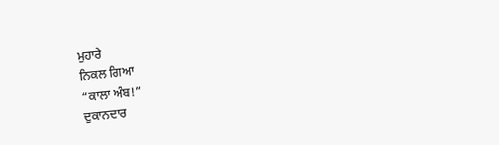ਮੁਹਾਰੇ
ਨਿਕਲ ਗਿਆ
“ਕਾਲਾ ਅੰਬ!”
ਦੁਕਾਨਦਾਰ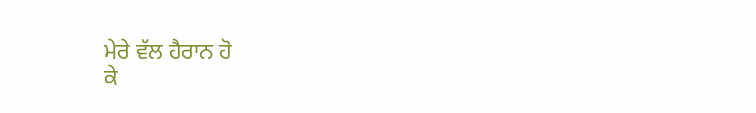ਮੇਰੇ ਵੱਲ ਹੈਰਾਨ ਹੋ
ਕੇ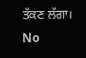ਤੱਕਣ ਲੱਗਾ।
No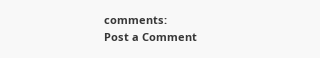comments:
Post a Comment